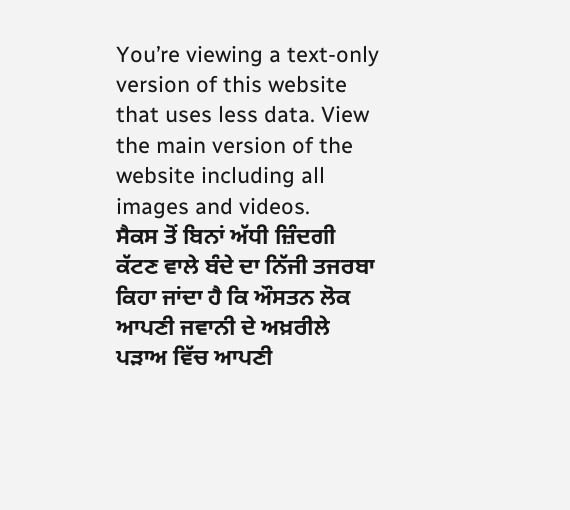You’re viewing a text-only version of this website that uses less data. View the main version of the website including all images and videos.
ਸੈਕਸ ਤੋਂ ਬਿਨਾਂ ਅੱਧੀ ਜ਼ਿੰਦਗੀ ਕੱਟਣ ਵਾਲੇ ਬੰਦੇ ਦਾ ਨਿੱਜੀ ਤਜਰਬਾ
ਕਿਹਾ ਜਾਂਦਾ ਹੈ ਕਿ ਔਸਤਨ ਲੋਕ ਆਪਣੀ ਜਵਾਨੀ ਦੇ ਅਖ਼ਰੀਲੇ ਪੜਾਅ ਵਿੱਚ ਆਪਣੀ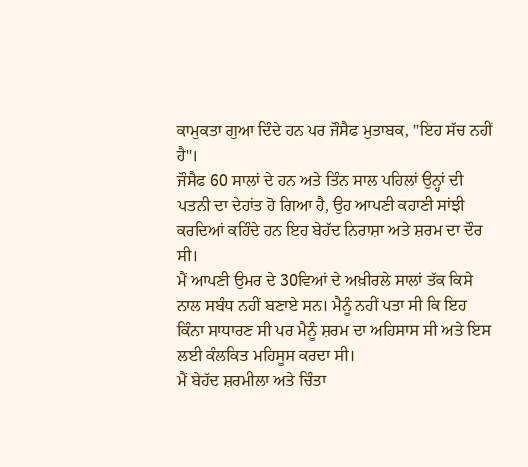ਕਾਮੁਕਤਾ ਗੁਆ ਦਿੰਦੇ ਹਨ ਪਰ ਜੌਸੈਫ ਮੁਤਾਬਕ, "ਇਹ ਸੱਚ ਨਹੀਂ ਹੈ"।
ਜੌਸੈਫ 60 ਸਾਲਾਂ ਦੇ ਹਨ ਅਤੇ ਤਿੰਨ ਸਾਲ ਪਹਿਲਾਂ ਉਨ੍ਹਾਂ ਦੀ ਪਤਨੀ ਦਾ ਦੇਹਾਂਤ ਹੋ ਗਿਆ ਹੈ, ਉਹ ਆਪਣੀ ਕਹਾਣੀ ਸਾਂਝੀ ਕਰਦਿਆਂ ਕਹਿੰਦੇ ਹਨ ਇਹ ਬੇਹੱਦ ਨਿਰਾਸ਼ਾ ਅਤੇ ਸ਼ਰਮ ਦਾ ਦੌਰ ਸੀ।
ਮੈਂ ਆਪਣੀ ਉਮਰ ਦੇ 30ਵਿਆਂ ਦੇ ਅਖ਼ੀਰਲੇ ਸਾਲਾਂ ਤੱਕ ਕਿਸੇ ਨਾਲ ਸਬੰਧ ਨਹੀਂ ਬਣਾਏ ਸਨ। ਮੈਨੂੰ ਨਹੀਂ ਪਤਾ ਸੀ ਕਿ ਇਹ ਕਿੰਨਾ ਸਾਧਾਰਣ ਸੀ ਪਰ ਮੈਨੂੰ ਸ਼ਰਮ ਦਾ ਅਹਿਸਾਸ ਸੀ ਅਤੇ ਇਸ ਲਈ ਕੰਲਕਿਤ ਮਹਿਸੂਸ ਕਰਦਾ ਸੀ।
ਮੈਂ ਬੇਹੱਦ ਸ਼ਰਮੀਲਾ ਅਤੇ ਚਿੰਤਾ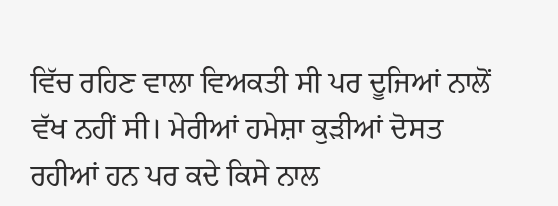ਵਿੱਚ ਰਹਿਣ ਵਾਲਾ ਵਿਅਕਤੀ ਸੀ ਪਰ ਦੂਜਿਆਂ ਨਾਲੋਂ ਵੱਖ ਨਹੀਂ ਸੀ। ਮੇਰੀਆਂ ਹਮੇਸ਼ਾ ਕੁੜੀਆਂ ਦੋਸਤ ਰਹੀਆਂ ਹਨ ਪਰ ਕਦੇ ਕਿਸੇ ਨਾਲ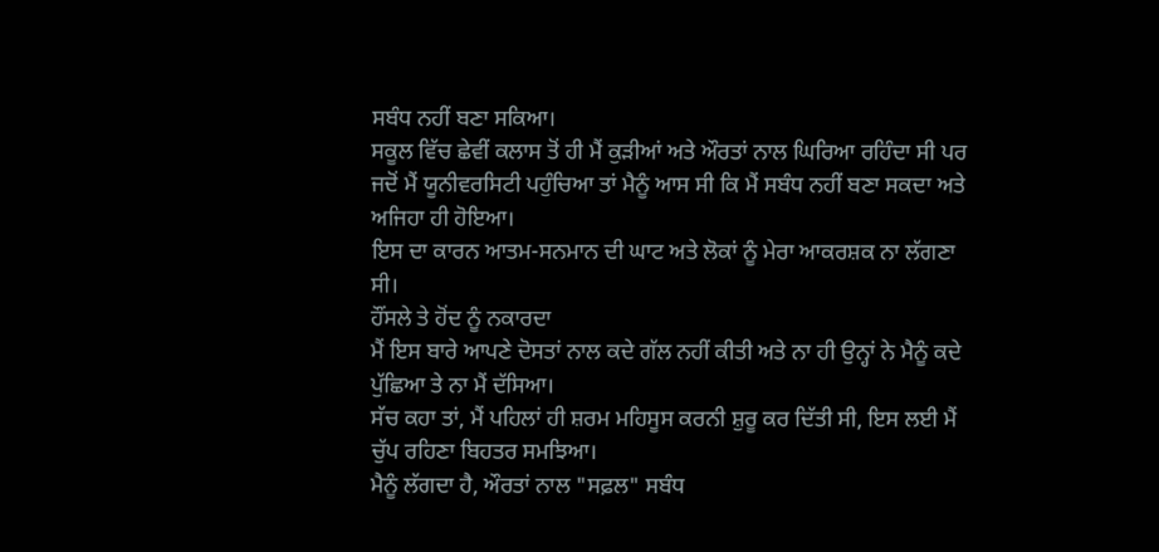ਸਬੰਧ ਨਹੀਂ ਬਣਾ ਸਕਿਆ।
ਸਕੂਲ ਵਿੱਚ ਛੇਵੀਂ ਕਲਾਸ ਤੋਂ ਹੀ ਮੈਂ ਕੁੜੀਆਂ ਅਤੇ ਔਰਤਾਂ ਨਾਲ ਘਿਰਿਆ ਰਹਿੰਦਾ ਸੀ ਪਰ ਜਦੋਂ ਮੈਂ ਯੂਨੀਵਰਸਿਟੀ ਪਹੁੰਚਿਆ ਤਾਂ ਮੈਨੂੰ ਆਸ ਸੀ ਕਿ ਮੈਂ ਸਬੰਧ ਨਹੀਂ ਬਣਾ ਸਕਦਾ ਅਤੇ ਅਜਿਹਾ ਹੀ ਹੋਇਆ।
ਇਸ ਦਾ ਕਾਰਨ ਆਤਮ-ਸਨਮਾਨ ਦੀ ਘਾਟ ਅਤੇ ਲੋਕਾਂ ਨੂੰ ਮੇਰਾ ਆਕਰਸ਼ਕ ਨਾ ਲੱਗਣਾ ਸੀ।
ਹੌਂਸਲੇ ਤੇ ਹੋਂਦ ਨੂੰ ਨਕਾਰਦਾ
ਮੈਂ ਇਸ ਬਾਰੇ ਆਪਣੇ ਦੋਸਤਾਂ ਨਾਲ ਕਦੇ ਗੱਲ ਨਹੀਂ ਕੀਤੀ ਅਤੇ ਨਾ ਹੀ ਉਨ੍ਹਾਂ ਨੇ ਮੈਨੂੰ ਕਦੇ ਪੁੱਛਿਆ ਤੇ ਨਾ ਮੈਂ ਦੱਸਿਆ।
ਸੱਚ ਕਹਾ ਤਾਂ, ਮੈਂ ਪਹਿਲਾਂ ਹੀ ਸ਼ਰਮ ਮਹਿਸੂਸ ਕਰਨੀ ਸ਼ੁਰੂ ਕਰ ਦਿੱਤੀ ਸੀ, ਇਸ ਲਈ ਮੈਂ ਚੁੱਪ ਰਹਿਣਾ ਬਿਹਤਰ ਸਮਝਿਆ।
ਮੈਨੂੰ ਲੱਗਦਾ ਹੈ, ਔਰਤਾਂ ਨਾਲ "ਸਫ਼ਲ" ਸਬੰਧ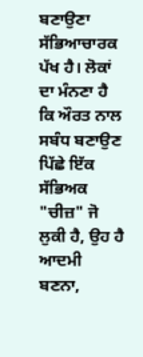ਬਣਾਉਣਾ ਸੱਭਿਆਚਾਰਕ ਪੱਖ ਹੈ। ਲੋਕਾਂ ਦਾ ਮੰਨਣਾ ਹੈ ਕਿ ਔਰਤ ਨਾਲ ਸਬੰਧ ਬਣਾਉਣ ਪਿੱਛੇ ਇੱਕ ਸੱਭਿਅਕ "ਚੀਜ਼" ਜੋ ਲੁਕੀ ਹੈ, ਉਹ ਹੈ ਆਦਮੀ ਬਣਨਾ,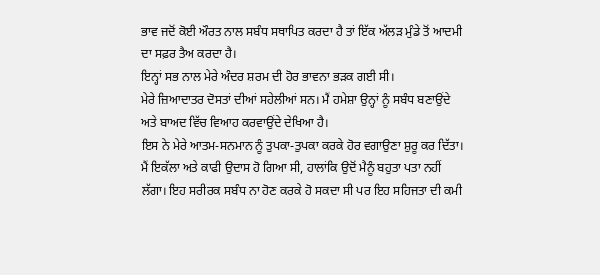ਭਾਵ ਜਦੋਂ ਕੋਈ ਔਰਤ ਨਾਲ ਸਬੰਧ ਸਥਾਪਿਤ ਕਰਦਾ ਹੈ ਤਾਂ ਇੱਕ ਅੱਲੜ ਮੁੰਡੇ ਤੋਂ ਆਦਮੀ ਦਾ ਸਫ਼ਰ ਤੈਅ ਕਰਦਾ ਹੈ।
ਇਨ੍ਹਾਂ ਸਭ ਨਾਲ ਮੇਰੇ ਅੰਦਰ ਸ਼ਰਮ ਦੀ ਹੋਰ ਭਾਵਨਾ ਭੜਕ ਗਈ ਸੀ।
ਮੇਰੇ ਜ਼ਿਆਦਾਤਰ ਦੋਸਤਾਂ ਦੀਆਂ ਸਹੇਲੀਆਂ ਸਨ। ਮੈਂ ਹਮੇਸ਼ਾ ਉਨ੍ਹਾਂ ਨੂੰ ਸਬੰਧ ਬਣਾਉਂਦੇ ਅਤੇ ਬਾਅਦ ਵਿੱਚ ਵਿਆਹ ਕਰਵਾਉਂਦੇ ਦੇਖਿਆ ਹੈ।
ਇਸ ਨੇ ਮੇਰੇ ਆਤਮ-ਸਨਮਾਨ ਨੂੰ ਤੁਪਕਾ-ਤੁਪਕਾ ਕਰਕੇ ਹੋਰ ਵਗਾਉਣਾ ਸ਼ੁਰੂ ਕਰ ਦਿੱਤਾ।
ਮੈਂ ਇਕੱਲਾ ਅਤੇ ਕਾਫੀ ਉਦਾਸ ਹੋ ਗਿਆ ਸੀ, ਹਾਲਾਂਕਿ ਉਦੋਂ ਮੈਨੂੰ ਬਹੁਤਾ ਪਤਾ ਨਹੀਂ ਲੱਗਾ। ਇਹ ਸਰੀਰਕ ਸਬੰਧ ਨਾ ਹੋਣ ਕਰਕੇ ਹੋ ਸਕਦਾ ਸੀ ਪਰ ਇਹ ਸਹਿਜਤਾ ਦੀ ਕਮੀ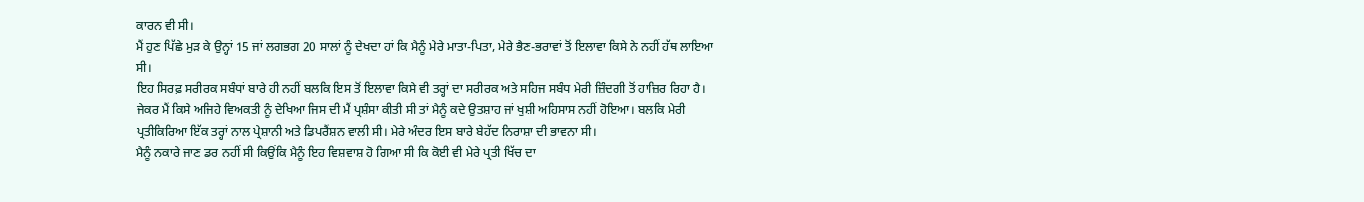ਕਾਰਨ ਵੀ ਸੀ।
ਮੈਂ ਹੁਣ ਪਿੱਛੇ ਮੁੜ ਕੇ ਉਨ੍ਹਾਂ 15 ਜਾਂ ਲਗਭਗ 20 ਸਾਲਾਂ ਨੂੰ ਦੇਖਦਾ ਹਾਂ ਕਿ ਮੈਨੂੰ ਮੇਰੇ ਮਾਤਾ-ਪਿਤਾ, ਮੇਰੇ ਭੈਣ-ਭਰਾਵਾਂ ਤੋਂ ਇਲਾਵਾ ਕਿਸੇ ਨੇ ਨਹੀਂ ਹੱਥ ਲਾਇਆ ਸੀ।
ਇਹ ਸਿਰਫ਼ ਸਰੀਰਕ ਸਬੰਧਾਂ ਬਾਰੇ ਹੀ ਨਹੀਂ ਬਲਕਿ ਇਸ ਤੋਂ ਇਲਾਵਾ ਕਿਸੇ ਵੀ ਤਰ੍ਹਾਂ ਦਾ ਸਰੀਰਕ ਅਤੇ ਸਹਿਜ ਸਬੰਧ ਮੇਰੀ ਜ਼ਿੰਦਗੀ ਤੋਂ ਹਾਜ਼ਿਰ ਰਿਹਾ ਹੈ।
ਜੇਕਰ ਮੈਂ ਕਿਸੇ ਅਜਿਹੇ ਵਿਅਕਤੀ ਨੂੰ ਦੇਖਿਆ ਜਿਸ ਦੀ ਮੈਂ ਪ੍ਰਸ਼ੰਸਾ ਕੀਤੀ ਸੀ ਤਾਂ ਮੈਨੂੰ ਕਦੇ ਉਤਸ਼ਾਹ ਜਾਂ ਖੁਸ਼ੀ ਅਹਿਸਾਸ ਨਹੀਂ ਹੋਇਆ। ਬਲਕਿ ਮੇਰੀ ਪ੍ਰਤੀਕਿਰਿਆ ਇੱਕ ਤਰ੍ਹਾਂ ਨਾਲ ਪ੍ਰੇਸ਼ਾਨੀ ਅਤੇ ਡਿਪਰੈਂਸ਼ਨ ਵਾਲੀ ਸੀ। ਮੇਰੇ ਅੰਦਰ ਇਸ ਬਾਰੇ ਬੇਹੱਦ ਨਿਰਾਸ਼ਾ ਦੀ ਭਾਵਨਾ ਸੀ।
ਮੈਨੂੰ ਨਕਾਰੇ ਜਾਣ ਡਰ ਨਹੀਂ ਸੀ ਕਿਉਂਕਿ ਮੈਨੂੰ ਇਹ ਵਿਸ਼ਵਾਸ਼ ਹੋ ਗਿਆ ਸੀ ਕਿ ਕੋਈ ਵੀ ਮੇਰੇ ਪ੍ਰਤੀ ਖਿੱਚ ਦਾ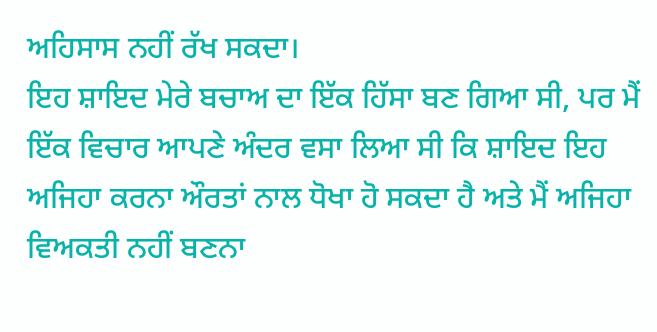ਅਹਿਸਾਸ ਨਹੀਂ ਰੱਖ ਸਕਦਾ।
ਇਹ ਸ਼ਾਇਦ ਮੇਰੇ ਬਚਾਅ ਦਾ ਇੱਕ ਹਿੱਸਾ ਬਣ ਗਿਆ ਸੀ, ਪਰ ਮੈਂ ਇੱਕ ਵਿਚਾਰ ਆਪਣੇ ਅੰਦਰ ਵਸਾ ਲਿਆ ਸੀ ਕਿ ਸ਼ਾਇਦ ਇਹ ਅਜਿਹਾ ਕਰਨਾ ਔਰਤਾਂ ਨਾਲ ਧੋਖਾ ਹੋ ਸਕਦਾ ਹੈ ਅਤੇ ਮੈਂ ਅਜਿਹਾ ਵਿਅਕਤੀ ਨਹੀਂ ਬਣਨਾ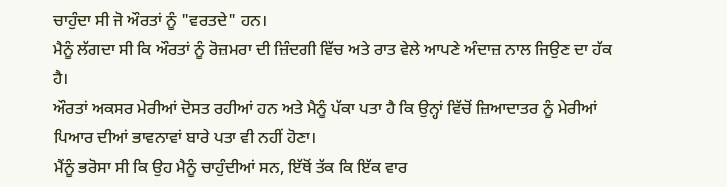ਚਾਹੁੰਦਾ ਸੀ ਜੋ ਔਰਤਾਂ ਨੂੰ "ਵਰਤਦੇ" ਹਨ।
ਮੈਨੂੰ ਲੱਗਦਾ ਸੀ ਕਿ ਔਰਤਾਂ ਨੂੰ ਰੋਜ਼ਮਰਾ ਦੀ ਜ਼ਿੰਦਗੀ ਵਿੱਚ ਅਤੇ ਰਾਤ ਵੇਲੇ ਆਪਣੇ ਅੰਦਾਜ਼ ਨਾਲ ਜਿਉਣ ਦਾ ਹੱਕ ਹੈ।
ਔਰਤਾਂ ਅਕਸਰ ਮੇਰੀਆਂ ਦੋਸਤ ਰਹੀਆਂ ਹਨ ਅਤੇ ਮੈਨੂੰ ਪੱਕਾ ਪਤਾ ਹੈ ਕਿ ਉਨ੍ਹਾਂ ਵਿੱਚੋਂ ਜ਼ਿਆਦਾਤਰ ਨੂੰ ਮੇਰੀਆਂ ਪਿਆਰ ਦੀਆਂ ਭਾਵਨਾਵਾਂ ਬਾਰੇ ਪਤਾ ਵੀ ਨਹੀਂ ਹੋਣਾ।
ਮੈਂਨੂੰ ਭਰੋਸਾ ਸੀ ਕਿ ਉਹ ਮੈਨੂੰ ਚਾਹੁੰਦੀਆਂ ਸਨ, ਇੱਥੋਂ ਤੱਕ ਕਿ ਇੱਕ ਵਾਰ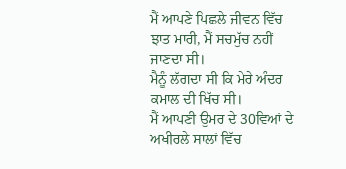ਮੈਂ ਆਪਣੇ ਪਿਛਲੇ ਜੀਵਨ ਵਿੱਚ ਝਾਤ ਮਾਰੀ, ਮੈਂ ਸਚਮੁੱਚ ਨਹੀਂ ਜਾਣਦਾ ਸੀ।
ਮੈਨੂੰ ਲੱਗਦਾ ਸੀ ਕਿ ਮੇਰੇ ਅੰਦਰ ਕਮਾਲ ਦੀ ਖਿੱਚ ਸੀ।
ਮੈਂ ਆਪਣੀ ਉਮਰ ਦੇ 30ਵਿਆਂ ਦੇ ਅਖੀਰਲੇ ਸਾਲਾਂ ਵਿੱਚ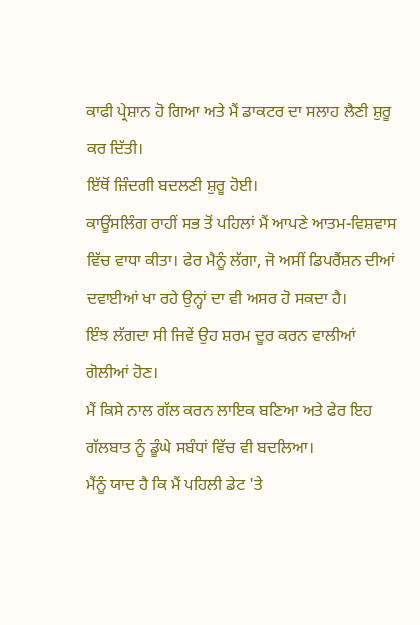ਕਾਫੀ ਪ੍ਰੇਸ਼ਾਨ ਹੋ ਗਿਆ ਅਤੇ ਮੈਂ ਡਾਕਟਰ ਦਾ ਸਲਾਹ ਲੈਣੀ ਸ਼ੁਰੂ ਕਰ ਦਿੱਤੀ।
ਇੱਥੋਂ ਜ਼ਿੰਦਗੀ ਬਦਲਣੀ ਸ਼ੁਰੂ ਹੋਈ।
ਕਾਊਂਸਲਿੰਗ ਰਾਹੀਂ ਸਭ ਤੋਂ ਪਹਿਲਾਂ ਮੈਂ ਆਪਣੇ ਆਤਮ-ਵਿਸ਼ਵਾਸ ਵਿੱਚ ਵਾਧਾ ਕੀਤਾ। ਫੇਰ ਮੈਨੂੰ ਲੱਗਾ, ਜੋ ਅਸੀਂ ਡਿਪਰੈਂਸ਼ਨ ਦੀਆਂ ਦਵਾਈਆਂ ਖਾ ਰਹੇ ਉਨ੍ਹਾਂ ਦਾ ਵੀ ਅਸਰ ਹੋ ਸਕਦਾ ਹੈ।
ਇੰਝ ਲੱਗਦਾ ਸੀ ਜਿਵੇਂ ਉਹ ਸ਼ਰਮ ਦੂਰ ਕਰਨ ਵਾਲੀਆਂ ਗੋਲੀਆਂ ਹੋਣ।
ਮੈਂ ਕਿਸੇ ਨਾਲ ਗੱਲ ਕਰਨ ਲਾਇਕ ਬਣਿਆ ਅਤੇ ਫੇਰ ਇਹ ਗੱਲਬਾਤ ਨੂੰ ਡੂੰਘੇ ਸਬੰਧਾਂ ਵਿੱਚ ਵੀ ਬਦਲਿਆ।
ਮੈਂਨੂੰ ਯਾਦ ਹੈ ਕਿ ਮੈਂ ਪਹਿਲੀ ਡੇਟ 'ਤੇ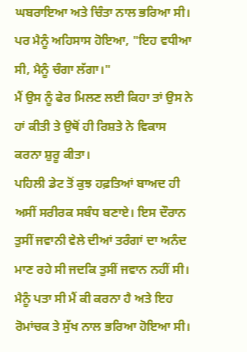ਘਬਰਾਇਆ ਅਤੇ ਚਿੰਤਾ ਨਾਲ ਭਰਿਆ ਸੀ। ਪਰ ਮੈਨੂੰ ਅਹਿਸਾਸ ਹੋਇਆ, "ਇਹ ਵਧੀਆ ਸੀ, ਮੈਨੂੰ ਚੰਗਾ ਲੱਗਾ।"
ਮੈਂ ਉਸ ਨੂੰ ਫੇਰ ਮਿਲਣ ਲਈ ਕਿਹਾ ਤਾਂ ਉਸ ਨੇ ਹਾਂ ਕੀਤੀ ਤੇ ਉਥੋਂ ਹੀ ਰਿਸ਼ਤੇ ਨੇ ਵਿਕਾਸ ਕਰਨਾ ਸ਼ੁਰੂ ਕੀਤਾ।
ਪਹਿਲੀ ਡੇਟ ਤੋਂ ਕੁਝ ਹਫ਼ਤਿਆਂ ਬਾਅਦ ਹੀ ਅਸੀਂ ਸਰੀਰਕ ਸਬੰਧ ਬਣਾਏ। ਇਸ ਦੌਰਾਨ ਤੁਸੀਂ ਜਵਾਨੀ ਵੇਲੇ ਦੀਆਂ ਤਰੰਗਾਂ ਦਾ ਅਨੰਦ ਮਾਣ ਰਹੇ ਸੀ ਜਦਕਿ ਤੁਸੀਂ ਜਵਾਨ ਨਹੀਂ ਸੀ।
ਮੈਨੂੰ ਪਤਾ ਸੀ ਮੈਂ ਕੀ ਕਰਨਾ ਹੈ ਅਤੇ ਇਹ ਰੋਮਾਂਚਕ ਤੇ ਸੁੱਖ ਨਾਲ ਭਰਿਆ ਹੋਇਆ ਸੀ।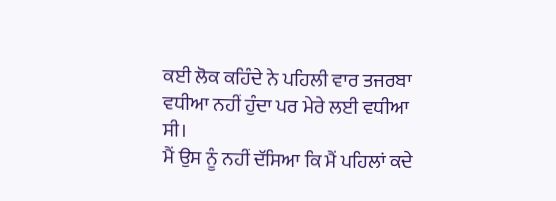ਕਈ ਲੋਕ ਕਹਿੰਦੇ ਨੇ ਪਹਿਲੀ ਵਾਰ ਤਜਰਬਾ ਵਧੀਆ ਨਹੀਂ ਹੁੰਦਾ ਪਰ ਮੇਰੇ ਲਈ ਵਧੀਆ ਸੀ।
ਮੈਂ ਉਸ ਨੂੰ ਨਹੀਂ ਦੱਸਿਆ ਕਿ ਮੈਂ ਪਹਿਲਾਂ ਕਦੇ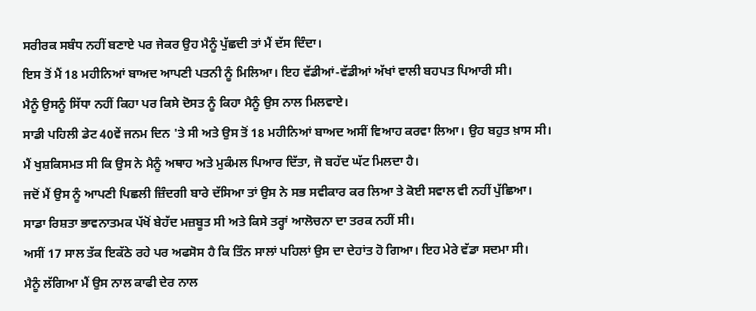ਸਰੀਰਕ ਸਬੰਧ ਨਹੀਂ ਬਣਾਏ ਪਰ ਜੇਕਰ ਉਹ ਮੈਨੂੰ ਪੁੱਛਦੀ ਤਾਂ ਮੈਂ ਦੱਸ ਦਿੰਦਾ।
ਇਸ ਤੋਂ ਮੈਂ 18 ਮਹੀਨਿਆਂ ਬਾਅਦ ਆਪਣੀ ਪਤਨੀ ਨੂੰ ਮਿਲਿਆ। ਇਹ ਵੱਡੀਆਂ-ਵੱਡੀਆਂ ਅੱਖਾਂ ਵਾਲੀ ਬਹਪਤ ਪਿਆਰੀ ਸੀ।
ਮੈਨੂੰ ਉਸਨੂੰ ਸਿੱਧਾ ਨਹੀਂ ਕਿਹਾ ਪਰ ਕਿਸੇ ਦੋਸਤ ਨੂੰ ਕਿਹਾ ਮੈਨੂੰ ਉਸ ਨਾਲ ਮਿਲਵਾਏ।
ਸਾਡੀ ਪਹਿਲੀ ਡੇਟ 40ਵੇਂ ਜਨਮ ਦਿਨ 'ਤੇ ਸੀ ਅਤੇ ਉਸ ਤੋਂ 18 ਮਹੀਨਿਆਂ ਬਾਅਦ ਅਸੀਂ ਵਿਆਹ ਕਰਵਾ ਲਿਆ। ਉਹ ਬਹੁਤ ਖ਼ਾਸ ਸੀ।
ਮੈਂ ਖੁਸ਼ਕਿਸਮਤ ਸੀ ਕਿ ਉਸ ਨੇ ਮੈਨੂੰ ਅਥਾਹ ਅਤੇ ਮੁਕੰਮਲ ਪਿਆਰ ਦਿੱਤਾ, ਜੋ ਬਹੱਦ ਘੱਟ ਮਿਲਦਾ ਹੈ।
ਜਦੋਂ ਮੈਂ ਉਸ ਨੂੰ ਆਪਣੀ ਪਿਛਲੀ ਜ਼ਿੰਦਗੀ ਬਾਰੇ ਦੱਸਿਆ ਤਾਂ ਉਸ ਨੇ ਸਭ ਸਵੀਕਾਰ ਕਰ ਲਿਆ ਤੇ ਕੋਈ ਸਵਾਲ ਵੀ ਨਹੀਂ ਪੁੱਛਿਆ।
ਸਾਡਾ ਰਿਸ਼ਤਾ ਭਾਵਨਾਤਮਕ ਪੱਖੋਂ ਬੇਹੱਦ ਮਜ਼ਬੂਤ ਸੀ ਅਤੇ ਕਿਸੇ ਤਰ੍ਹਾਂ ਆਲੋਚਨਾ ਦਾ ਤਰਕ ਨਹੀਂ ਸੀ।
ਅਸੀਂ 17 ਸਾਲ ਤੱਕ ਇਕੱਠੇ ਰਹੇ ਪਰ ਅਫਸੋਸ ਹੈ ਕਿ ਤਿੰਨ ਸਾਲਾਂ ਪਹਿਲਾਂ ਉਸ ਦਾ ਦੇਹਾਂਤ ਹੋ ਗਿਆ। ਇਹ ਮੇਰੇ ਵੱਡਾ ਸਦਮਾ ਸੀ।
ਮੈਨੂੰ ਲੱਗਿਆ ਮੈਂ ਉਸ ਨਾਲ ਕਾਫੀ ਦੇਰ ਨਾਲ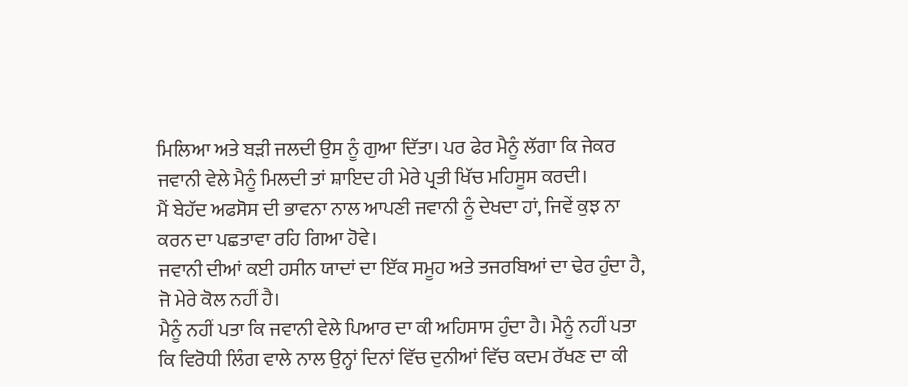ਮਿਲਿਆ ਅਤੇ ਬੜੀ ਜਲਦੀ ਉਸ ਨੂੰ ਗੁਆ ਦਿੱਤਾ। ਪਰ ਫੇਰ ਮੈਨੂੰ ਲੱਗਾ ਕਿ ਜੇਕਰ ਜਵਾਨੀ ਵੇਲੇ ਮੈਨੂੰ ਮਿਲਦੀ ਤਾਂ ਸ਼ਾਇਦ ਹੀ ਮੇਰੇ ਪ੍ਰਤੀ ਖਿੱਚ ਮਹਿਸੂਸ ਕਰਦੀ।
ਮੈਂ ਬੇਹੱਦ ਅਫਸੋਸ ਦੀ ਭਾਵਨਾ ਨਾਲ ਆਪਣੀ ਜਵਾਨੀ ਨੂੰ ਦੇਖਦਾ ਹਾਂ, ਜਿਵੇਂ ਕੁਝ ਨਾ ਕਰਨ ਦਾ ਪਛਤਾਵਾ ਰਹਿ ਗਿਆ ਹੋਵੇ।
ਜਵਾਨੀ ਦੀਆਂ ਕਈ ਹਸੀਨ ਯਾਦਾਂ ਦਾ ਇੱਕ ਸਮੂਹ ਅਤੇ ਤਜਰਬਿਆਂ ਦਾ ਢੇਰ ਹੁੰਦਾ ਹੈ, ਜੋ ਮੇਰੇ ਕੋਲ ਨਹੀਂ ਹੈ।
ਮੈਨੂੰ ਨਹੀਂ ਪਤਾ ਕਿ ਜਵਾਨੀ ਵੇਲੇ ਪਿਆਰ ਦਾ ਕੀ ਅਹਿਸਾਸ ਹੁੰਦਾ ਹੈ। ਮੈਨੂੰ ਨਹੀਂ ਪਤਾ ਕਿ ਵਿਰੋਧੀ ਲਿੰਗ ਵਾਲੇ ਨਾਲ ਉਨ੍ਹਾਂ ਦਿਨਾਂ ਵਿੱਚ ਦੁਨੀਆਂ ਵਿੱਚ ਕਦਮ ਰੱਖਣ ਦਾ ਕੀ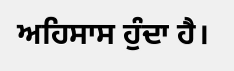ਅਹਿਸਾਸ ਹੁੰਦਾ ਹੈ।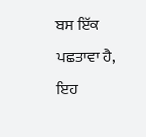ਬਸ ਇੱਕ ਪਛਤਾਵਾ ਹੈ, ਇਹ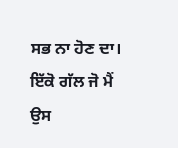ਸਭ ਨਾ ਹੋਣ ਦਾ।
ਇੱਕੋ ਗੱਲ ਜੋ ਮੈਂ ਉਸ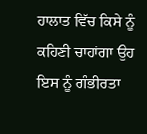ਹਾਲਾਤ ਵਿੱਚ ਕਿਸੇ ਨੂੰ ਕਹਿਣੀ ਚਾਹਾਂਗਾ ਉਹ ਇਸ ਨੂੰ ਗੰਭੀਰਤਾ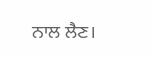ਨਾਲ ਲੈਣ।